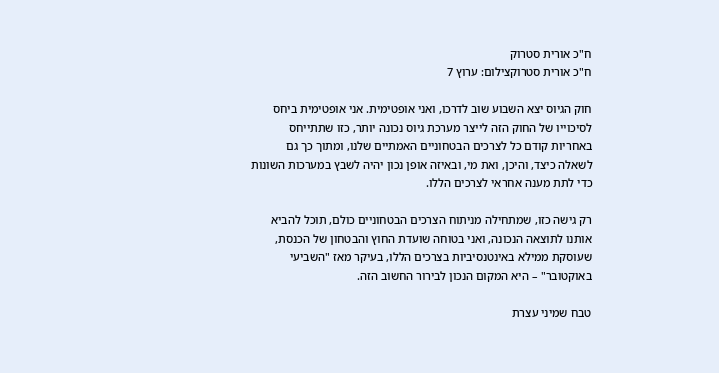ח"כ אורית סטרוק
ח"כ אורית סטרוקצילום: ערוץ 7

חוק הגיוס יצא השבוע שוב לדרכו, ואני אופטימית. אני אופטימית ביחס לסיכוייו של החוק הזה לייצר מערכת גיוס נכונה יותר, כזו שתתייחס באחריות קודם כל לצרכים הבטחוניים האמתיים שלנו, ומתוך כך גם לשאלה כיצד, והיכן, ואת מי, ובאיזה אופן נכון יהיה לשבץ במערכות השונות כדי לתת מענה אחראי לצרכים הללו.

רק גישה כזו, שמתחילה מניתוח הצרכים הבטחוניים כולם, תוכל להביא אותנו לתוצאה הנכונה, ואני בטוחה שועדת החוץ והבטחון של הכנסת, שעוסקת ממילא באינטנסיביות בצרכים הללו, בעיקר מאז "השביעי באוקטובר" – היא המקום הנכון לבירור החשוב הזה.

טבח שמיני עצרת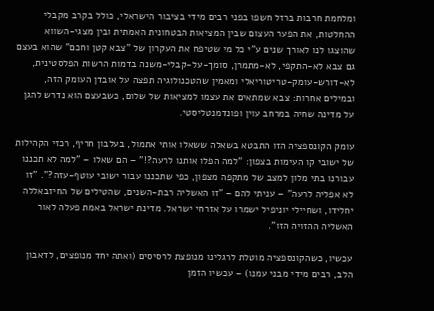ומלחמת חרבות ברזל חשפו בפני רבים מידי בציבור הישראלי, כולל בקרב מקבלי ההחלטות, את הפער העצום שבין המציאות הבטחונית האמתית ובין מצגי-השווא שהוצגו לנו לאורך שנים ע"י כל מי שטיפח את העקרון של "צבא קטן וחכם" שהוא בעצם גם צבא לא-התקפי, לא-מתמרן, סומך-על-קבלי-משנה בדמות הרשות הפלסטינית, לא-דורש-עומק-טריטוריאלי ומאמין שהטכנולוגיה תפצה על אובדן העומק הזה, ובמילים אחרות: צבא שמתאים את עצמו למציאות של שלום, כשבעצם הוא נדרש להגן על מדינה שחיה במרחב עוין ופונדמנטליסטי.

עומק הקונספציה הזו התבטא בשאלה ששאלו אותי אתמול, בעלבון חריף, רכזי הקהילות של ישובי קו העימות בצפון: "למה הפלו אותנו לרעה?!" – הם שאלו – "למה לא תכננו עבורנו בתי מלון למצב של מתקפה מצפון, כפי שתכננו עבור ישובי עוטף-עזה?". "זו לא אפליה לרעה" – עניתי להם – "זו האשליה רבת-השנים, שהטילים של החיזבאללה יחלידו, ושחיילי יוניפיל ישמרו על אזרחי ישראל. מדינת ישראל באמת פעלה לאור האשליה ההזויה הזו".

עכשיו, כשהקונספציה מוטלת לרגלינו מנופצת לרסיסים (ואתה יחד מנופצים, לדאבון הלב, רבים מידי מבני עמנו) – עכשיו הזמן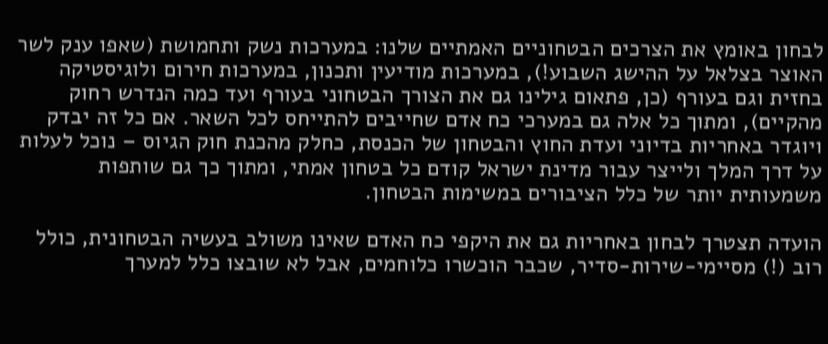לבחון באומץ את הצרכים הבטחוניים האמתיים שלנו: במערכות נשק ותחמושת (שאפו ענק לשר האוצר בצלאל על ההישג השבוע!), במערכות מודיעין ותכנון, במערכות חירום ולוגיסטיקה בחזית וגם בעורף (כן, פתאום גילינו גם את הצורך הבטחוני בעורף ועד כמה הנדרש רחוק מהקיים), ומתוך כל אלה גם במערכי כח אדם שחייבים להתייחס לכל השאר. אם כל זה יבדק ויוגדר באחריות בדיוני ועדת החוץ והבטחון של הכנסת, כחלק מהכנת חוק הגיוס – נוכל לעלות על דרך המלך ולייצר עבור מדינת ישראל קודם כל בטחון אמתי, ומתוך כך גם שותפות משמעותית יותר של כלל הציבורים במשימות הבטחון.

הועדה תצטרך לבחון באחריות גם את היקפי כח האדם שאינו משולב בעשיה הבטחונית, כולל רוב (!) מסיימי-שירות-סדיר, שכבר הוכשרו כלוחמים, אבל לא שובצו כלל למערך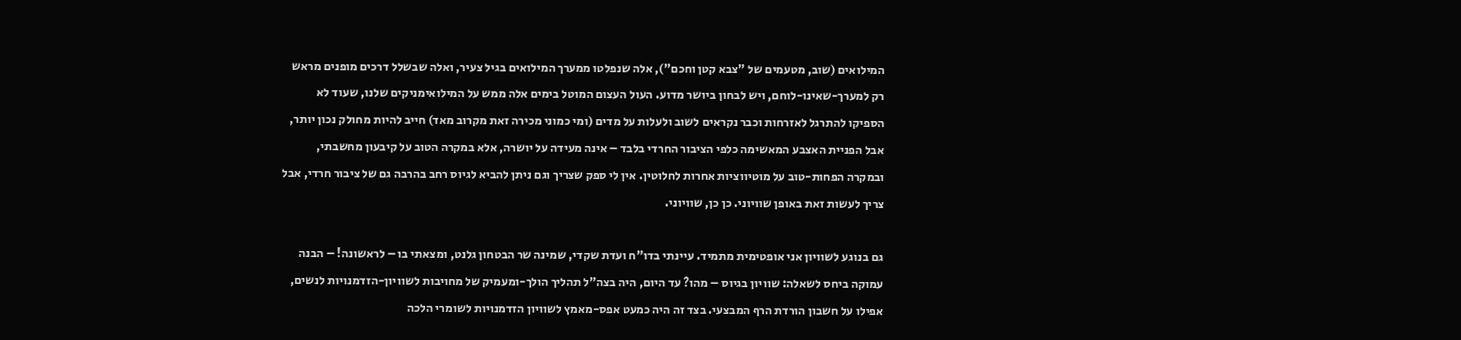המילואים (שוב, מטעמים של "צבא קטן וחכם"), אלה שנפלטו ממערך המילואים בגיל צעיר, ואלה שבשלל דרכים מופנים מראש רק למערך-שאינו-לוחם, ויש לבחון ביושר מדוע. העול העצום המוטל בימים אלה ממש על המילואימניקים שלנו, שעוד לא הספיקו להתרגל לאזרחות וכבר נקראים לשוב ולעלות על מדים (ומי כמוני מכירה זאת מקרוב מאד) חייב להיות מחולק נכון יותר, אבל הפניית האצבע המאשימה כלפי הציבור החרדי בלבד – אינה מעידה על יושרה, אלא במקרה הטוב על קיבעון מחשבתי, ובמקרה הפחות-טוב על מוטיווציות אחרות לחלוטין. אין לי ספק שצריך וגם ניתן להביא לגיוס רחב בהרבה גם של ציבור חרדי, אבל צריך לעשות זאת באופן שוויוני. כן כן, שוויוני.

גם בנוגע לשוויון אני אופטימית מתמיד. עיינתי בדו"ח ועדת שקדי, שמינה שר הבטחון גלנט, ומצאתי בו – לראשונה! – הבנה עמוקה ביחס לשאלה: שוויון בגיוס – מהו? עד היום, היה בצה"ל תהליך הולך-ומעמיק של מחויבות לשוויון-הזדמנויות לנשים, אפילו על חשבון הורדת הרף המבצעי. בצד זה היה כמעט אפס-מאמץ לשוויון הזדמנויות לשומרי הלכה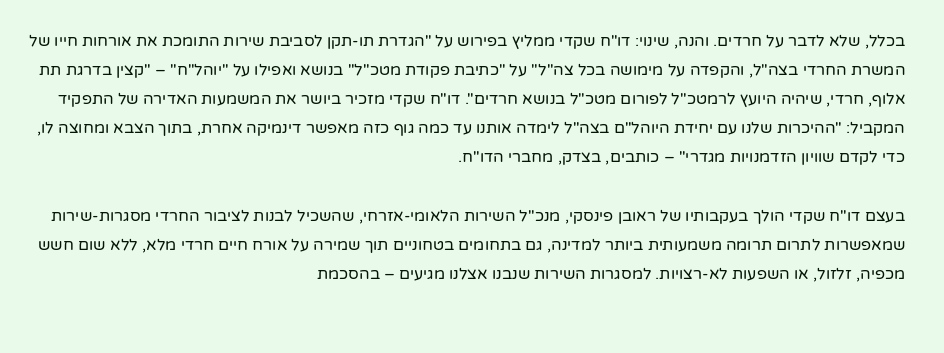בכלל, שלא לדבר על חרדים. והנה, שינוי: דו"ח שקדי ממליץ בפירוש על "הגדרת תו-תקן לסביבת שירות התומכת את אורחות חייו של המשרת החרדי בצה"ל, והקפדה על מימושה בכל צה"ל" על "כתיבת פקודת מטכ"ל" בנושא ואפילו על "יוהל"ח" – "קצין בדרגת תת אלוף, חרדי, שיהיה היועץ לרמטכ"ל לפורום מטכ"ל בנושא חרדים". דו"ח שקדי מזכיר ביושר את המשמעות האדירה של התפקיד המקביל: "ההיכרות שלנו עם יחידת היוהל"ם בצה"ל לימדה אותנו עד כמה גוף כזה מאפשר דינמיקה אחרת, בתוך הצבא ומחוצה לו, כדי לקדם שוויון הזדמנויות מגדרי" – כותבים, בצדק, מחברי הדו"ח.

בעצם דו"ח שקדי הולך בעקבותיו של ראובן פינסקי, מנכ"ל השירות הלאומי-אזרחי, שהשכיל לבנות לציבור החרדי מסגרות-שירות שמאפשרות לתרום תרומה משמעותית ביותר למדינה, גם בתחומים בטחוניים תוך שמירה על אורח חיים חרדי מלא, ללא שום חשש מכפיה, זלזול, או השפעות לא-רצויות. למסגרות השירות שנבנו אצלנו מגיעים – בהסכמת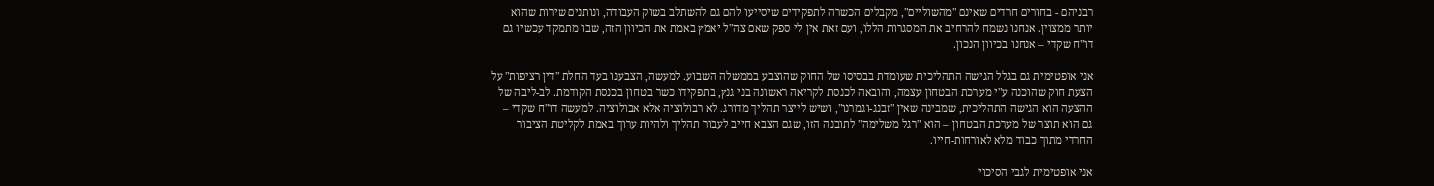רבניהם - בחורים חרדים שאינם "מהשוליים", מקבלים הכשרה לתפקידים שיסייעו להם גם להשתלב בשוק העבודה, ונותנים שירות שהוא יותר ממצוין. אנחנו נשמח להרחיב את המסגרות הללו, ועם זאת אין לי ספק שאם צה"ל יאמץ באמת את הכיוון הזה, שבו מתמקד עכשיו גם דו"ח שקדי – אנחנו בכיוון הנכון.

אני אופטימית גם בגלל הגישה התהליכית שעומדת בבסיסו של החוק שהוצבע בממשלה השבוע. למעשה, הצבענו בעד החלת "דין רציפות" על הצעת חוק שהוכנה ע"י מערכת הבטחון עצמה, והובאה לכנסת לקריאה ראשונה בני גנץ, בתפקידו כשר בטחון בכנסת הקודמת. לב-ליבה של ההצעה הוא הגישה התהליכית, שמבינה שאין "זבנג-וגמרנו", ושיש לייצר תהליך מדורג. לא רבולוציה אלא אבולוציה. למעשה דו"ח שקדי – גם הוא תוצר של מערכת הבטחון – הוא "רגל משלימה" לתובנה הזו, שגם הצבא חייב לעבור תהליך ולהיות ערוך באמת לקליטת הציבור החרדי מתוך כבוד מלא לאורחות-חייו.

אני אופטימית לגבי הסיכוי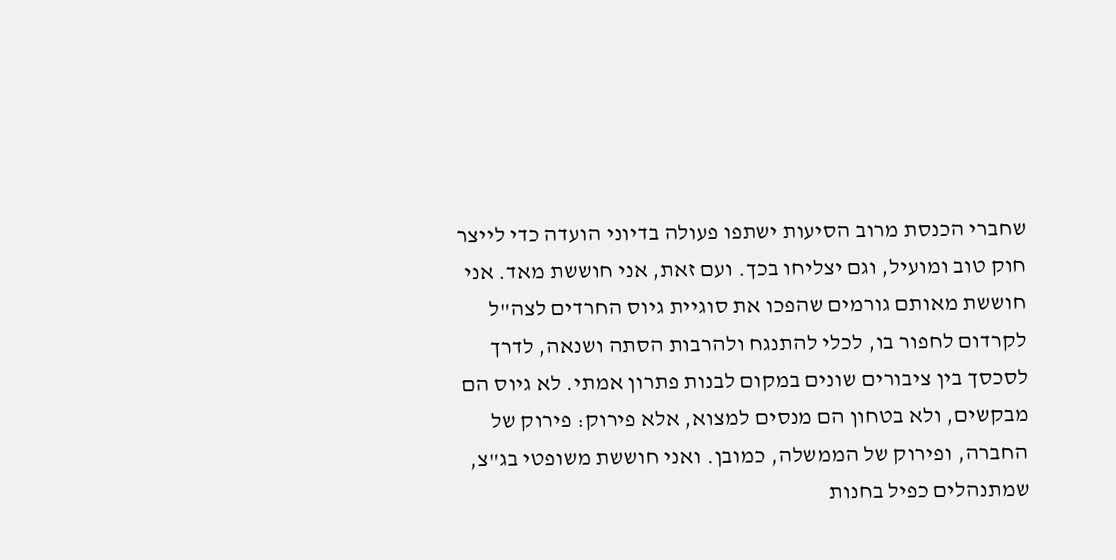שחברי הכנסת מרוב הסיעות ישתפו פעולה בדיוני הועדה כדי לייצר חוק טוב ומועיל, וגם יצליחו בכך. ועם זאת, אני חוששת מאד. אני חוששת מאותם גורמים שהפכו את סוגיית גיוס החרדים לצה"ל לקרדום לחפור בו, לכלי להתנגח ולהרבות הסתה ושנאה, לדרך לסכסך בין ציבורים שונים במקום לבנות פתרון אמתי. לא גיוס הם מבקשים, ולא בטחון הם מנסים למצוא, אלא פירוק: פירוק של החברה, ופירוק של הממשלה, כמובן. ואני חוששת משופטי בג"צ, שמתנהלים כפיל בחנות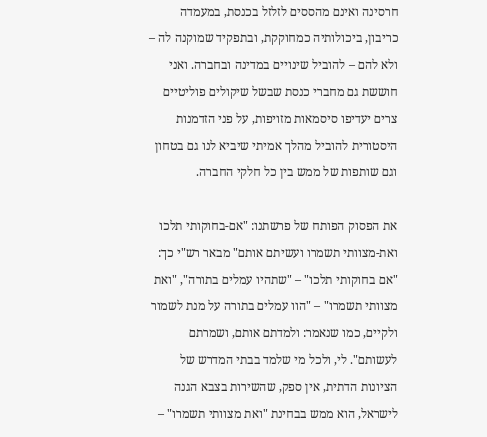חרסינה ואינם מהססים לזלזל בכנסת, במעמדה כריבון, ביכולותיה כמחוקקת, ובתפקיד שמוקנה לה – ולא להם – להוביל שינויים במדינה ובחברה. ואני חוששת גם מחברי כנסת שבשל שיקולים פוליטיים צרים יעדיפו סיסמאות מזויפות, על פני הזדמנות היסטורית להוביל מהלך אמיתי שיביא לנו גם בטחון וגם שותפות של ממש בין כל חלקי החברה.

את הפסוק הפותח של פרשתנו: "אם-בחוקותי תלכו ואת-מצוותי תשמרו ועשיתם אותם" מבאר רש"י כך: "אם בחוקותי תלכו" – "שתהיו עמלים בתורה", "ואת מצוותי תשמרו" – "הוו עמלים בתורה על מנת לשמור ולקיים, כמו שנאמר: ולמדתם אותם, ושמרתם לעשותם". לי, ולכל מי שלמד בבתי המדרש של הציונות הדתית, אין ספק, שהשירות בצבא הגנה לישראל, הוא ממש בבחינת "ואת מצוותי תשמרו" –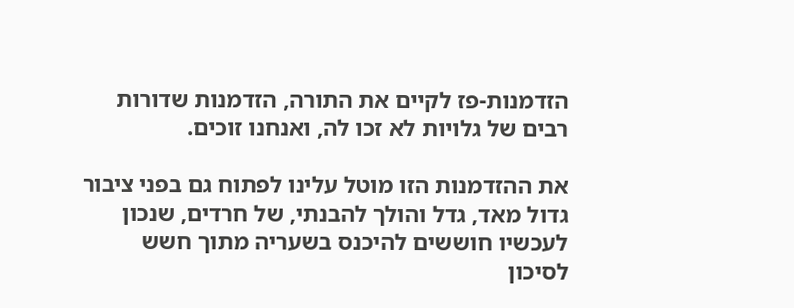הזדמנות-פז לקיים את התורה, הזדמנות שדורות רבים של גלויות לא זכו לה, ואנחנו זוכים.

את ההזדמנות הזו מוטל עלינו לפתוח גם בפני ציבור גדול מאד, גדל והולך להבנתי, של חרדים, שנכון לעכשיו חוששים להיכנס בשעריה מתוך חשש לסיכון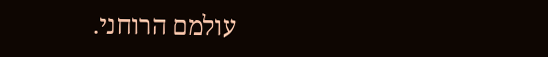עולמם הרוחני.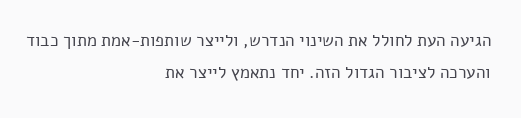הגיעה העת לחולל את השינוי הנדרש, ולייצר שותפות-אמת מתוך כבוד והערכה לציבור הגדול הזה. יחד נתאמץ לייצר את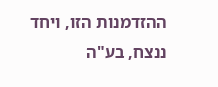ההזדמנות הזו, ויחד ננצח, בע"ה